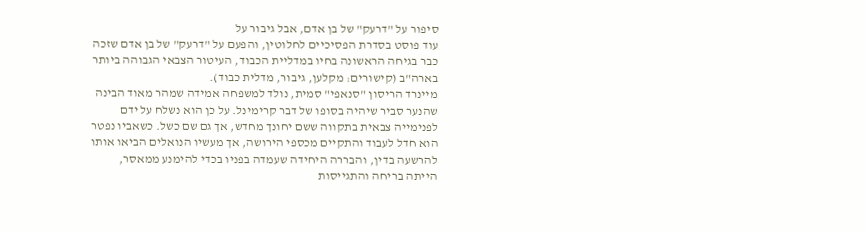סיפור על "דרעק" של בן אדם, אבל גיבור על
עוד פוסט בסדרת הפסיכיים לחלוטין, והפעם על "דרעק" של בן אדם שזכה כבר בגיחה הראשונה בחיו במדליית הכבוד, העיטור הצבאי הגבוהה ביותר בארה"ב (קישורים: מקלען, גיבור, מדלית כבוד).
מיינרד הריסון "סנאפי" סמית, נולד למשפחה אמידה שמהר מאוד הבינה שהנער סביר שיהיה בסופו של דבר קרימינל. על כן הוא נשלח על ידם לפנימייה צבאית בתקווה ששם יחונך מחדש, אך גם שם כשל. כשאביו נפטר הוא חדל לעבוד והתקיים מכספי הירושה, אך מעשיו הנואלים הביאו אותו להרשעה בדין, והבררה היחידה שעמדה בפניו בכדי להימנע ממאסר, הייתה בריחה והתגייסות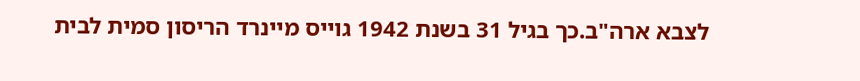לצבא ארה"ב.כך בגיל 31 בשנת 1942 גוייס מיינרד הריסון סמית לבית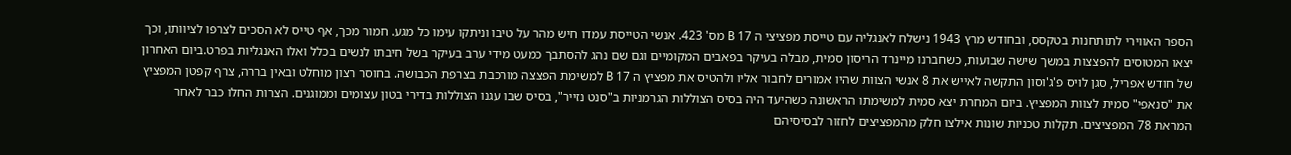הספר האווירי לתותחנות בטקסס, ובחודש מרץ 1943 נישלח לאנגליה עם טייסת מפציצי ה 17 B מס' 423. אנשי הטייסת עמדו חיש מהר על טיבו וניתקו עימו כל מגע. חמור מכך, אף טייס לא הסכים לצרפו לציוותו, וכך יצאו המטוסים להפצצות במשך שישה שבועות, כשחברנו מיינרד הריסון סמית, מבלה בעיקר בפאבים המקומיים וגם שם נהג להסתבך כמעט מידי ערב בעיקר בשל חיבתו לנשים בכלל ואלו האנגליות בפרט.ביום האחרון של חודש אפריל, סגן לויס פ'ג'וסון התקשה לאייש את 8 אנשי הצוות שהיו אמורים לחבור אליו ולהטיס את מפציץ ה 17 B למשימת הפצצה מורכבת בצרפת הכבושה. בחוסר רצון מוחלט ובאין בררה, צרף קפטן המפציץ את "סנאפי" סמית לצוות המפציץ. ביום המחרת יצא סמית למשימתו הראשונה כשהיעד היה בסיס הצוללות הגרמניות ב"סנט נזייר", בסיס שבו עגנו הצוללות בדירי בטון עצומים וממוגנים. הצרות החלו כבר לאחר המראת 78 המפציצים. תקלות טכניות שונות אילצו חלק מהמפציצים לחזור לבסיסיהם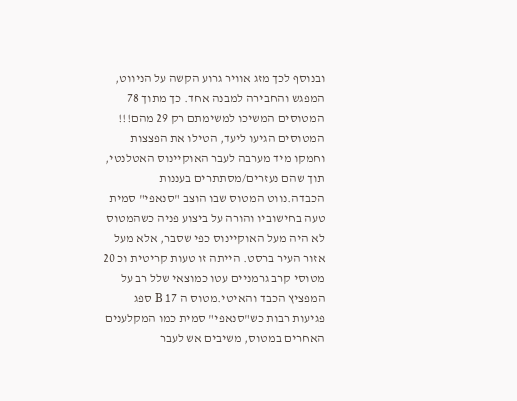ובנוסף לכך מזג אוויר גרוע הקשה על הניווט, המפגש והחבירה למבנה אחד. כך מתוך 78 המטוסים המשיכו למשימתם רק 29 מהם!!! המטוסים הגיעו ליעד, הטילו את הפצצות וחמקו מיד מערבה לעבר האוקיינוס האטלנטי, תוך שהם נעזרים/מסתתרים בעננות הכבדה.נווט המטוס שבו הוצב "סנאפי" סמית טעה בחישוביו והורה על ביצוע פניה כשהמטוס לא היה מעל האוקיינוס כפי שסבר, אלא מעל אזור העיר ברסט. הייתה זו טעות קריטית וכ 20 מטוסי קרב גרמניים עטו כמוצאי שלל רב על המפציץ הכבד והאיטי.מטוס ה 17 B ספג פגיעות רבות כש"סנאפי" סמית כמו המקלענים האחרים במטוס, משיבים אש לעבר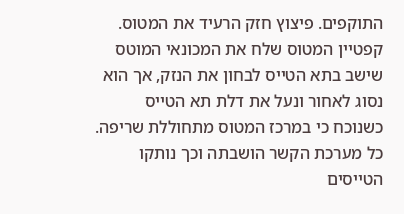התוקפים. פיצוץ חזק הרעיד את המטוס. קפטיין המטוס שלח את המכונאי המוטס שישב בתא הטייס לבחון את הנזק, אך הוא נסוג לאחור ונעל את דלת תא הטייס כשנוכח כי במרכז המטוס מתחוללת שריפה. כל מערכת הקשר הושבתה וכך נותקו הטייסים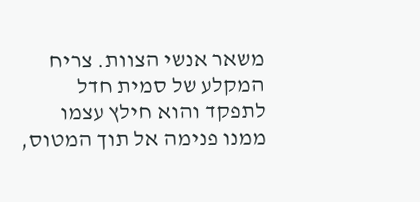משאר אנשי הצוות. צריח המקלע של סמית חדל לתפקד והוא חילץ עצמו ממנו פנימה אל תוך המטוס,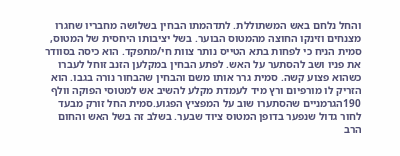והחל נלחם באש המשתוללת. לתדהמתו הבחין בשלושה מחבריו שחגרו מצנחים וזינקו החוצה מהמטוס הבוער. בשל יציבותו היחסית של המטוס, סמית הניח כי לפחות בתא הטייס נותר צוות חי/מתפקד. הוא כיסה בסוודר את פניו ושב להסתער על האש. לפתע הבחין במקלען הזנב זוחל לעברו כשהוא פצוע קשה. סמית גרר אותו משם והבחין שהבחור נורה בגבו. הוא הזריק לו מורפיום ורץ מיד לעמדת מקלע להשיב אש למטוסי הפוקה וולף 190הגרמניים שהסתערו שוב על המפציץ הפגוע.סמית החל זורק מבעד לחור גדול שנפער בדופן המטוס ציוד שבער. בשלב זה בשל האש והחום הרב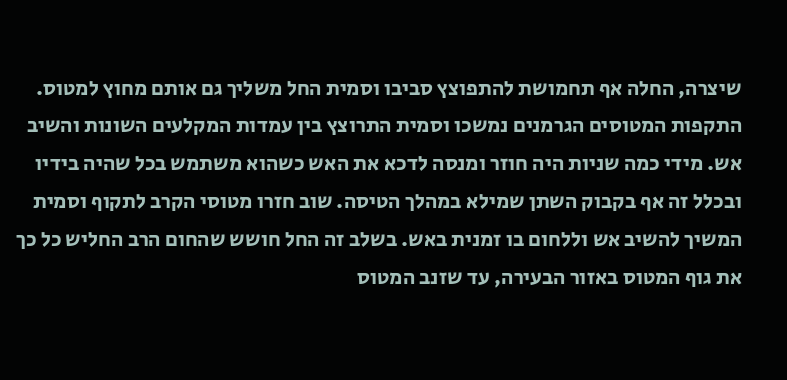שיצרה, החלה אף תחמושת להתפוצץ סביבו וסמית החל משליך גם אותם מחוץ למטוס. התקפות המטוסים הגרמנים נמשכו וסמית התרוצץ בין עמדות המקלעים השונות והשיב אש. מידי כמה שניות היה חוזר ומנסה לדכא את האש כשהוא משתמש בכל שהיה בידיו ובכלל זה אף בקבוק השתן שמילא במהלך הטיסה. שוב חזרו מטוסי הקרב לתקוף וסמית המשיך להשיב אש וללחום בו זמנית באש. בשלב זה החל חושש שהחום הרב החליש כל כך את גוף המטוס באזור הבעירה, עד שזנב המטוס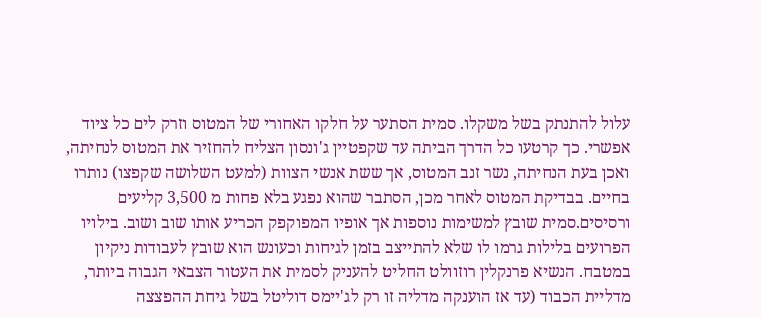עלול להתנתק בשל משקלו. סמית הסתער על חלקו האחורי של המטוס וזרק לים כל ציוד אפשרי. כך קרטעו כל הדרך הביתה עד שקפטיין ג'ונסון הצליח להחזיר את המטוס לנחיתה, ואכן בעת הנחיתה, נשר זנב המטוס, אך ששת אנשי הצוות (למעט השלושה שקפצו) נותרו בחיים. בבדיקת המטוס לאחר מכן, הסתבר שהוא נפגע בלא פחות מ 3,500 קליעים ורסיסים.סמית שובץ למשימות נוספות אך אופיו המפוקפק הכריע אותו שוב ושוב. בילויו הפרועים בלילות גרמו לו שלא להתייצב בזמן לגיחות וכעונש הוא שובץ לעבודות ניקיון במטבח. הנשיא פרנקלין רוזוולט החליט להעניק לסמית את העטור הצבאי הגבוה ביותר, מדליית הכבוד (עד אז הוענקה מדליה זו רק לג'יימס דוליטל בשל גיחת ההפצצה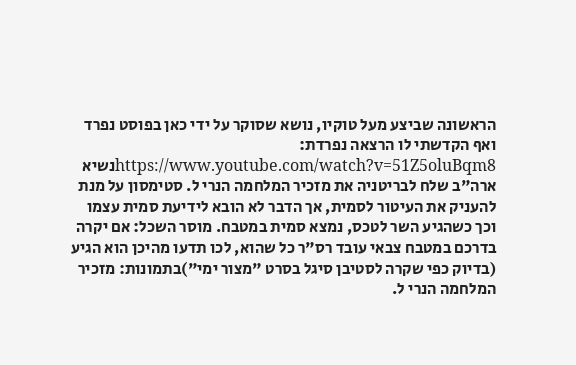הראשונה שביצע מעל טוקיו, נושא שסוקר על ידי כאן בפוסט נפרד ואף הקדשתי לו הרצאה נפרדת: https://www.youtube.com/watch?v=51Z5oluBqm8נשיא ארה"ב שלח לבריטניה את מזכיר המלחמה הנרי ל. סטימסון על מנת להעניק את העיטור לסמית, אך הדבר לא הובא לידיעת סמית עצמו וכך כשהגיע השר לטכס, נמצא סמית במטבח. מוסר השכל: אם יקרה בדרכם במטבח צבאי עובד רס"ר כל שהוא, לכו תדעו מהיכן הוא הגיע (בדיוק כפי שקרה לסטיבן סיגל בסרט "מצור ימי")בתמונות: מזכיר המלחמה הנרי ל.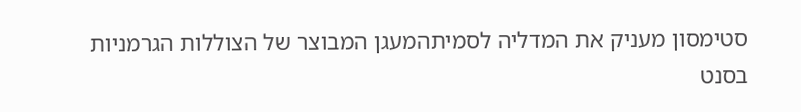סטימסון מעניק את המדליה לסמיתהמעגן המבוצר של הצוללות הגרמניות בסנט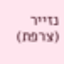נזייר (צרפת)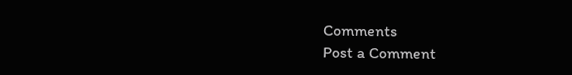Comments
Post a Comment